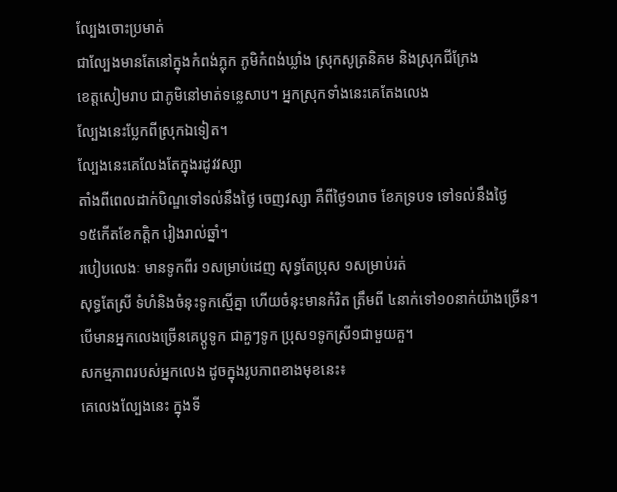ល្បែងចោះប្រមាត់
ជាល្បែងមានតែនៅក្នុងកំពង់ភ្លុក ភូមិកំពង់ឃ្លាំង ស្រុកសូត្រនិគម និងស្រុកជីក្រែង
ខេត្តសៀមរាប ជាភូមិនៅមាត់ទន្លេសាប។ អ្នកស្រុកទាំងនេះគេតែងលេង
ល្បែងនេះប្លែកពីស្រុកឯទៀត។
ល្បែងនេះគេលែងតែក្នុងរដូវវស្សា
តាំងពីពេលដាក់បិណ្ឌទៅទល់នឹងថ្ងៃ ចេញវស្សា គឺពីថ្ងៃ១រោច ខែភទ្របទ ទៅទល់នឹងថ្ងៃ
១៥កើតខែកត្តិក រៀងរាល់ឆ្នាំ។
របៀបលេងៈ មានទូកពីរ ១សម្រាប់ដេញ សុទ្ធតែប្រុស ១សម្រាប់រត់
សុទ្ធតែស្រី ទំហំនិងចំនុះទូកស្មើគ្នា ហើយចំនុះមានកំរិត ត្រឹមពី ៤នាក់ទៅ១០នាក់យ៉ាងច្រើន។
បើមានអ្នកលេងច្រើនគេប្ដូទូក ជាគួៗទូក ប្រុស១ទូកស្រី១ជាមួយគួ។
សកម្មភាពរបស់អ្នកលេង ដូចក្នុងរូបភាពខាងមុខនេះ៖
គេលេងល្បែងនេះ ក្នុងទី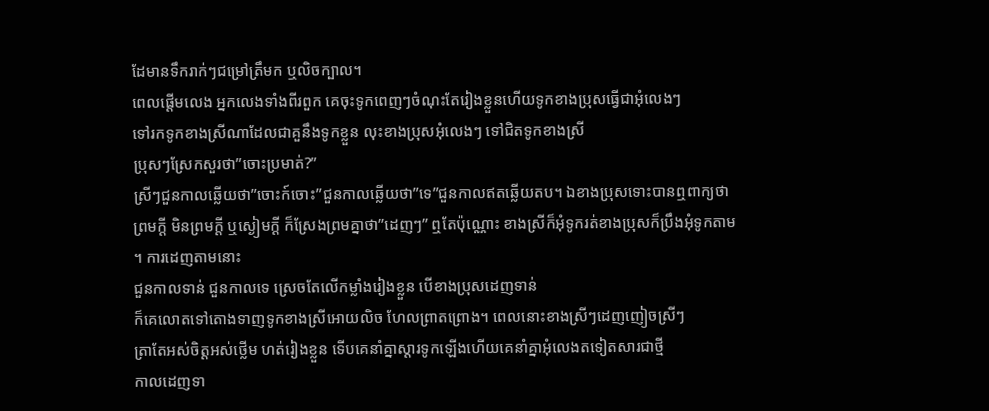ដែមានទឹករាក់ៗជម្រៅត្រឹមក ឬលិចក្បាល។
ពេលផ្ដើមលេង អ្នកលេងទាំងពីរពួក គេចុះទូកពេញៗចំណុះតែរៀងខ្លួនហើយទូកខាងប្រុសធ្វើជាអុំលេងៗ
ទៅរកទូកខាងស្រីណាដែលជាគួនឹងទូកខ្លួន លុះខាងប្រុសអុំលេងៗ ទៅជិតទូកខាងស្រី
ប្រុសៗស្រែកសួរថា”ចោះប្រមាត់?”
ស្រីៗជួនកាលឆ្លើយថា”ចោះក៍ចោះ”ជួនកាលឆ្លើយថា”ទេ”ជួនកាលឥតឆ្លើយតប។ ឯខាងប្រុសទោះបានឮពាក្យថា
ព្រមក្ដី មិនព្រមក្ដី ឬស្ងៀមក្ដី ក៏ស្រែងព្រមគ្នាថា”ដេញៗ” ឮតែប៉ុណ្ណោះ ខាងស្រីក៏អុំទូករត់ខាងប្រុសក៏ប្រឹងអុំទូកតាម ។ ការដេញតាមនោះ
ជួនកាលទាន់ ជួនកាលទេ ស្រេចតែលើកម្លាំងរៀងខ្លួន បើខាងប្រុសដេញទាន់
ក៏គេលោតទៅតោងទាញទូកខាងស្រីអោយលិច ហែលព្រាតព្រោង។ ពេលនោះខាងស្រីៗដេញញៀចស្រីៗ
ត្រាតែអស់ចិត្តអស់ថ្លើម ហត់រៀងខ្លួន ទើបគេនាំគ្នាស្ដារទូកឡើងហើយគេនាំគ្នាអុំលេងតទៀតសារជាថ្មី
កាលដេញទា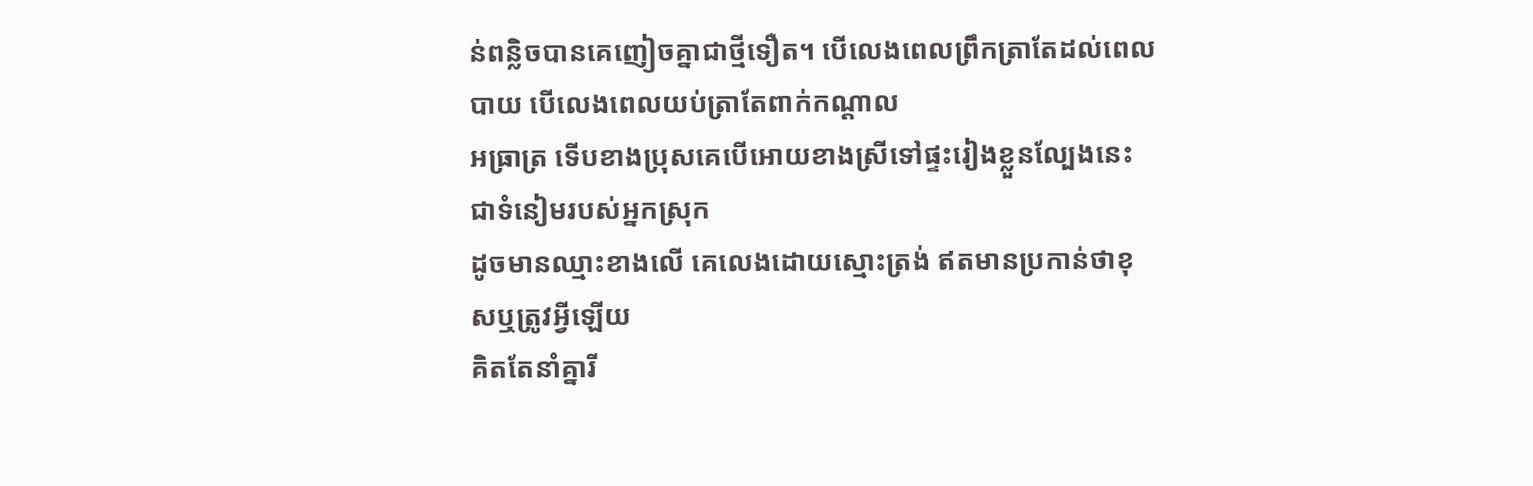ន់ពន្លិចបានគេញៀចគ្នាជាថ្មីទឿត។ បើលេងពេលព្រឹកត្រាតែដល់ពេលបាយ បើលេងពេលយប់ត្រាតែពាក់កណ្ដាល
អធ្រាត្រ ទើបខាងប្រុសគេបើអោយខាងស្រីទៅផ្ទះរៀងខ្លួនល្បែងនេះ ជាទំនៀមរបស់អ្នកស្រុក
ដូចមានឈ្មាះខាងលើ គេលេងដោយស្មោះត្រង់ ឥតមានប្រកាន់ថាខុសឬត្រូវអ្វីឡើយ
គិតតែនាំគ្នារី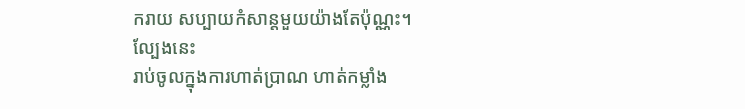ករាយ សប្បាយកំសាន្ដមួយយ៉ាងតែប៉ុណ្ណះ។
ល្បែងនេះ
រាប់ចូលក្នុងការហាត់ប្រាណ ហាត់កម្លាំង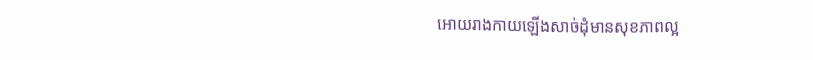អោយរាងកាយឡើងសាច់ដុំមានសុខភាពល្អ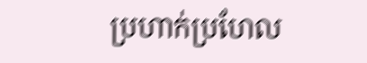ប្រហាក់ប្រហែល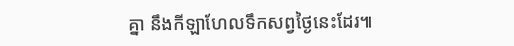គ្នា នឹងកីឡាហែលទឹកសព្វថ្ងៃនេះដែរ៕